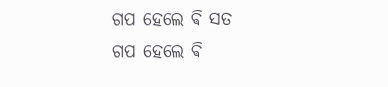ଗପ ହେଲେ ଵି ସତ
ଗପ ହେଲେ ଵି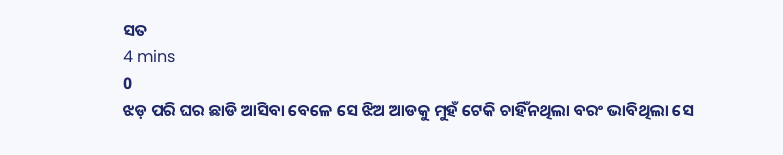ସତ
4 mins
0
ଝଡ଼ ପରି ଘର ଛାଡି ଆସିବା ବେଳେ ସେ ଝିଅ ଆଡକୁ ମୁହଁ ଟେକି ଚାହିଁନଥିଲା ବରଂ ଭାବିଥିଲା ସେ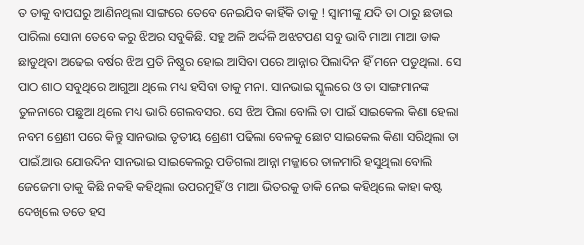ତ ତାକୁ ବାପଘରୁ ଆଣିନଥିଲା ସାଙ୍ଗରେ ତେବେ ନେଇଯିବ କାହିଁକି ତାକୁ ! ସ୍ୱାମୀଙ୍କୁ ଯଦି ତା ଠାରୁ ଛଡାଇ ପାରିଲା ସୋନା ତେବେ କରୁ ଝିଅର ସବୁକିଛି. ସହୁ ଅଳି ଅର୍ଦ୍ଦଳି ଅଝଟପଣ ସବୁ ଭାବି ମାଆ ମାଆ ଡାକ ଛାଡୁଥିବା ଅଢେଇ ବର୍ଷର ଝିଅ ପ୍ରତି ନିଷ୍ଠୁର ହୋଇ ଆସିବା ପରେ ଆନ୍ନାର ପିଲାଦିନ ହିଁ ମନେ ପଡୁଥିଲା. ସେ ପାଠ ଶାଠ ସବୁଥିରେ ଆଗୁଆ ଥିଲେ ମଧ୍ୟ ହସିବା ତାକୁ ମନା. ସାନଭାଇ ସ୍କୁଲରେ ଓ ତା ସାଙ୍ଗମାନଙ୍କ ତୁଳନାରେ ପଛୁଆ ଥିଲେ ମଧ୍ୟ ଭାରି ଗେଲବସର. ସେ ଝିଅ ପିଲା ବୋଲି ତା ପାଇଁ ସାଇକେଲ କିଣା ହେଲା ନବମ ଶ୍ରେଣୀ ପରେ କିନ୍ତୁ ସାନଭାଇ ତୃତୀୟ ଶ୍ରେଣୀ ପଢିଲା ବେଳକୁ ଛୋଟ ସାଇକେଲ କିଣା ସରିଥିଲା ତା ପାଇଁ.ଆଉ ଯୋଉଦିନ ସାନଭାଇ ସାଇକେଲରୁ ପଡିଗଲା ଆନ୍ନା ମଜ୍ଜାରେ ତାଳମାରି ହସୁଥିଲା ବୋଲି ଜେଜେମା ତାକୁ କିଛି ନକହି କହିଥିଲା ଉପରମୁହିଁ ଓ ମାଆ ଭିତରକୁ ଡାକି ନେଇ କହିଥିଲେ କାହା କଷ୍ଟ ଦେଖିଲେ ତତେ ହସ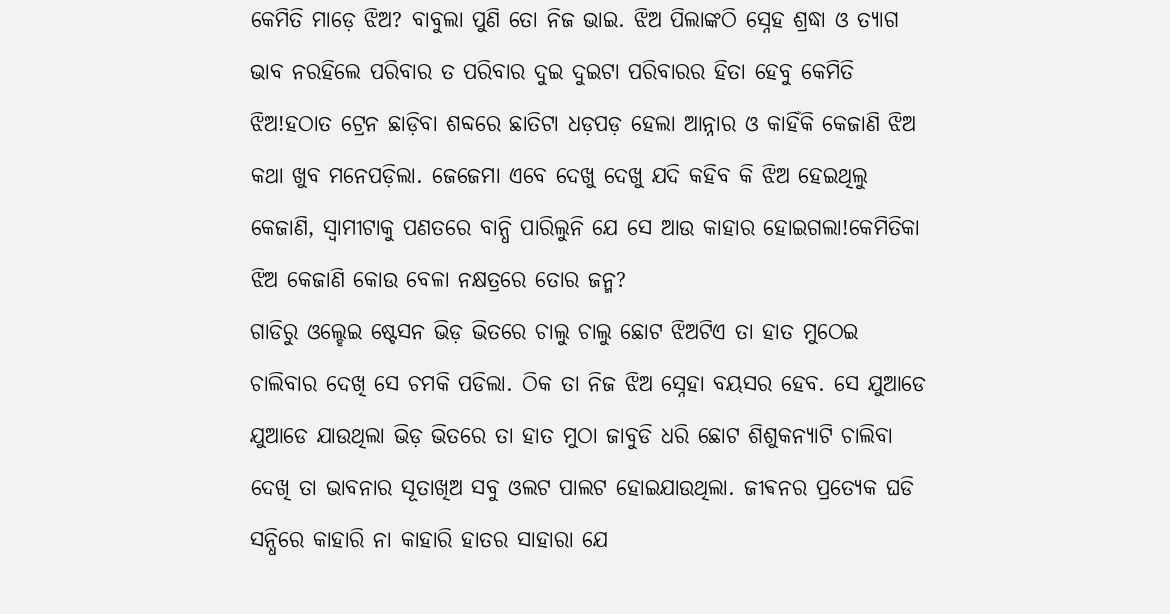କେମିତି ମାଡ଼େ ଝିଅ? ବାବୁଲା ପୁଣି ତୋ ନିଜ ଭାଇ. ଝିଅ ପିଲାଙ୍କଠି ସ୍ନେହ ଶ୍ରଦ୍ଧା ଓ ତ୍ୟାଗ ଭାବ ନରହିଲେ ପରିବାର ତ ପରିବାର ଦୁଇ ଦୁଇଟା ପରିବାରର ହିତା ହେବୁ କେମିତି ଝିଅ!ହଠାତ ଟ୍ରେନ ଛାଡ଼ିବା ଶବ୍ଦରେ ଛାତିଟା ଧଡ଼ପଡ଼ ହେଲା ଆନ୍ନାର ଓ କାହିଁକି କେଜାଣି ଝିଅ କଥା ଖୁବ ମନେପଡ଼ିଲା. ଜେଜେମା ଏବେ ଦେଖୁ ଦେଖୁ ଯଦି କହିବ କି ଝିଅ ହେଇଥିଲୁ କେଜାଣି, ସ୍ୱାମୀଟାକୁ ପଣତରେ ବାନ୍ଧି ପାରିଲୁନି ଯେ ସେ ଆଉ କାହାର ହୋଇଗଲା!କେମିତିକା ଝିଅ କେଜାଣି କୋଉ ବେଳା ନକ୍ଷତ୍ରରେ ତୋର ଜନ୍ମ?
ଗାଡିରୁ ଓଲ୍ହେଇ ଷ୍ଟେସନ ଭିଡ଼ ଭିତରେ ଚାଲୁ ଚାଲୁ ଛୋଟ ଝିଅଟିଏ ତା ହାତ ମୁଠେଇ ଚାଲିବାର ଦେଖି ସେ ଚମକି ପଡିଲା. ଠିକ ତା ନିଜ ଝିଅ ସ୍ନେହା ବୟସର ହେବ. ସେ ଯୁଆଡେ ଯୁଆଡେ ଯାଉଥିଲା ଭିଡ଼ ଭିତରେ ତା ହାତ ମୁଠା ଜାବୁଡି ଧରି ଛୋଟ ଶିଶୁକନ୍ୟାଟି ଚାଲିବା ଦେଖି ତା ଭାବନାର ସୂତାଖିଅ ସବୁ ଓଲଟ ପାଲଟ ହୋଇଯାଉଥିଲା. ଜୀଵନର ପ୍ରତ୍ୟେକ ଘଡି ସନ୍ଧିରେ କାହାରି ନା କାହାରି ହାତର ସାହାରା ଯେ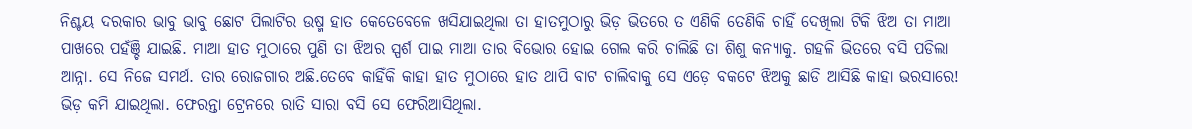ନିଶ୍ଚୟ ଦରକାର ଭାବୁ ଭାବୁ ଛୋଟ ପିଲାଟିର ଉଷ୍ମ ହାତ କେତେବେଳେ ଖସିଯାଇଥିଲା ତା ହାତମୁଠାରୁ ଭିଡ଼ ଭିତରେ ତ ଏଣିକି ତେଣିକି ଚାହିଁ ଦେଖିଲା ଟିକି ଝିଅ ତା ମାଆ ପାଖରେ ପହଁଞ୍ଚି ଯାଇଛି. ମାଆ ହାତ ମୁଠାରେ ପୁଣି ତା ଝିଅର ସ୍ପର୍ଶ ପାଇ ମାଆ ତାର ବିଭୋର ହୋଇ ଗେଲ କରି ଚାଲିଛି ତା ଶିଶୁ କନ୍ୟାକୁ. ଗହଳି ଭିତରେ ବସି ପଡିଲା ଆନ୍ନା. ସେ ନିଜେ ସମର୍ଥ. ତାର ରୋଜଗାର ଅଛି.ତେବେ କାହିଁକି କାହା ହାତ ମୁଠାରେ ହାତ ଥାପି ବାଟ ଚାଲିବାକୁ ସେ ଏଡ଼େ ବକଟେ ଝିଅକୁ ଛାଡି ଆସିଛି କାହା ଭରସାରେ!
ଭିଡ଼ କମି ଯାଇଥିଲା. ଫେରନ୍ତା ଟ୍ରେନରେ ରାତି ସାରା ବସି ସେ ଫେରିଆସିଥିଲା.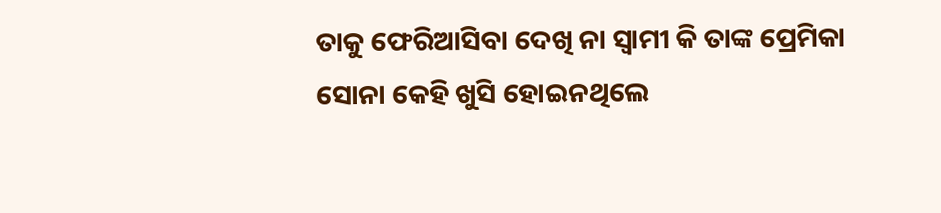ତାକୁ ଫେରିଆସିବା ଦେଖି ନା ସ୍ୱାମୀ କି ତାଙ୍କ ପ୍ରେମିକା ସୋନା କେହି ଖୁସି ହୋଇନଥିଲେ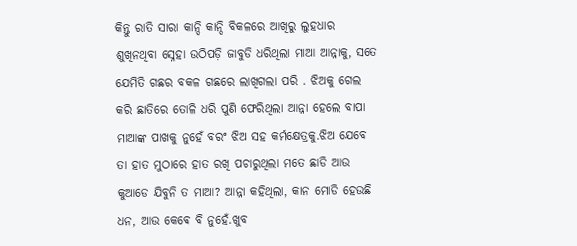କିନ୍ତୁ ରାତି ସାରା କାନ୍ଦି କାନ୍ଦି ବିକଳରେ ଆଖିରୁ ଲୁହଧାର ଶୁଖିନଥିବା ସ୍ନେହା ଉଠିପଡ଼ି ଜାବୁଡି ଧରିଥିଲା ମାଆ ଆନ୍ନାକୁ, ସତେ ଯେମିତି ଗଛର ବକଳ ଗଛରେ ଲାଖିଗଲା ପରି . ଝିଅକୁ ଗେଲ କରି ଛାତିରେ ତୋଳି ଧରି ପୁଣି ଫେରିଥିଲା ଆନ୍ନା ହେଲେ ବାପା ମାଆଙ୍କ ପାଖକୁ ନୁହେଁ ବରଂ ଝିଅ ସହ କର୍ମକ୍ଷେତ୍ରକୁ.ଝିଅ ଯେବେ ତା ହାତ ମୁଠାରେ ହାତ ରଖି ପଚାରୁଥିଲା ମତେ ଛାଡି ଆଉ କୁଆଡେ ଯିବୁନି ତ ମାଆ? ଆନ୍ନା କହିଥିଲା, କାନ ମୋଡି ହେଉଛି ଧନ, ଆଉ କେଵେ ବି ନୁହେଁ.ଖୁବ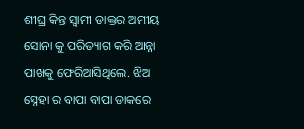ଶୀଘ୍ର କିନ୍ତ ସ୍ୱାମୀ ଡାକ୍ତର ଅମୀୟ ସୋନା କୁ ପରିତ୍ୟାଗ କରି ଆନ୍ନା ପାଖକୁ ଫେରିଆସିଥିଲେ. ଝିଅ ସ୍ନେହା ର ବାପା ବାପା ଡାକରେ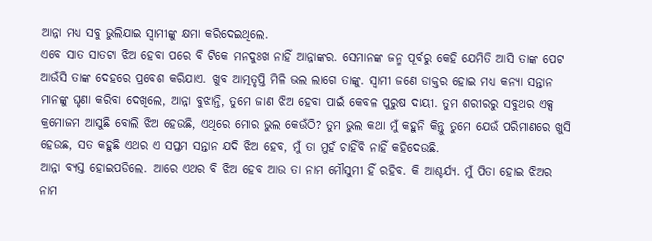ଆନ୍ନା ମଧ୍ୟ ସବୁ ଭୁଲିଯାଇ ସ୍ୱାମୀଙ୍କୁ କ୍ଷମା କରିଦେଇଥିଲେ.
ଏବେ ସାତ ସାତଟା ଝିଅ ହେବା ପରେ ବି ଟିକେ ମନଦୁଃଖ ନାହିଁ ଆନ୍ନାଙ୍କର. ସେମାନଙ୍କ ଜନ୍ମ ପୂର୍ବରୁ କେହି ଯେମିତି ଆସି ତାଙ୍କ ପେଟ ଆଉଁସି ତାଙ୍କ ଦେହରେ ପ୍ରବେଶ କରିଯାଏ. ଖୁବ ଆତ୍ମତୃପ୍ତି ମିଳି ଭଲ ଲାଗେ ତାଙ୍କୁ. ସ୍ୱାମୀ ଜଣେ ଡାକ୍ତର ହୋଇ ମଧ୍ୟ କନ୍ୟା ସନ୍ତାନ ମାନଙ୍କୁ ଘୃଣା କରିବା ଦେଖିଲେ, ଆନ୍ନା ବୁଝାନ୍ତି, ତୁମେ ଜାଣ ଝିଅ ହେବା ପାଇଁ କେବଳ ପୁରୁଷ ଦାୟୀ. ତୁମ ଶରୀରରୁ ସବୁଥର ଏକ୍ସ କ୍ରମୋଜମ ଆସୁଛି ବୋଲି ଝିଅ ହେଉଛି, ଏଥିରେ ମୋର ଭୁଲ କେଉଁଠି? ତୁମ ଭୁଲ କଥା ମୁଁ କହୁନି କିନ୍ତୁ ତୁମେ ଯେଉଁ ପରିମାଣରେ ଖୁସି ହେଉଛ, ସତ କହୁଛି ଏଥର ଏ ସପ୍ତମ ସନ୍ତାନ ଯଦି ଝିଅ ହେବ, ମୁଁ ତା ମୁହଁ ଚାହିଁବି ନାହିଁ କହିଦେଉଛି.
ଆନ୍ନା ବ୍ୟସ୍ତ ହୋଇପଡିଲେ. ଆରେ ଏଥର ବି ଝିଅ ହେବ ଆଉ ତା ନାମ ମୌସୁମୀ ହିଁ ରହିବ. କି ଆଶ୍ଚର୍ଯ୍ୟ. ମୁଁ ପିତା ହୋଇ ଝିଅର ନାମ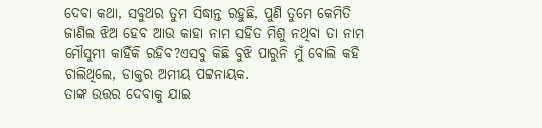ଦେବା କଥା, ସବୁଥର ତୁମ ସିଦ୍ଧାନ୍ତ ରହୁଛି, ପୁଣି ତୁମେ କେମିତି ଜାଣିଲ ଝିଅ ହେବ ଆଉ କାହା ନାମ ସହିତ ମିଶୁ ନଥିବା ତା ନାମ ମୌସୁମୀ କାହିଁକି ରହିବ?ଏସବୁ କିଛି ବୁଝି ପାରୁନି ମୁଁ ବୋଲି କହି ଚାଲିଥିଲେ, ଡାକ୍ତର ଅମୀୟ ପଟ୍ଟନାୟକ.
ତାଙ୍କ ଉତ୍ତର ଦେବାକୁ ଯାଇ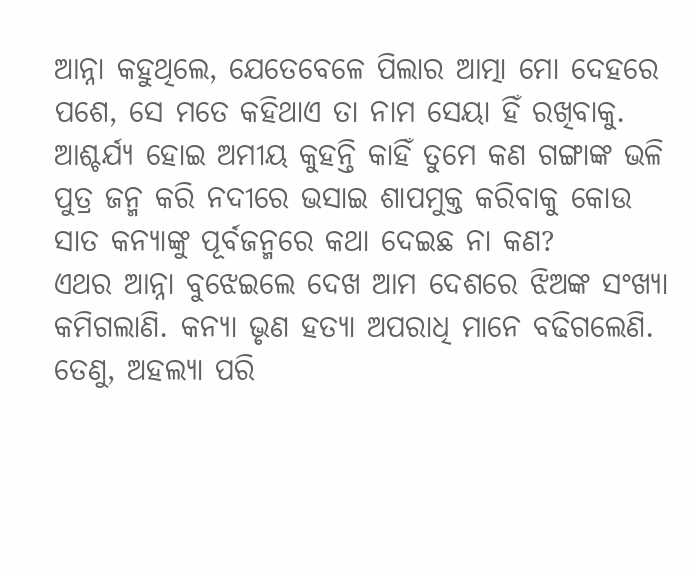ଆନ୍ନା କହୁଥିଲେ, ଯେତେବେଳେ ପିଲାର ଆତ୍ମା ମୋ ଦେହରେ ପଶେ, ସେ ମତେ କହିଥାଏ ତା ନାମ ସେୟା ହିଁ ରଖିବାକୁ. ଆଶ୍ଚର୍ଯ୍ୟ ହୋଇ ଅମୀୟ କୁହନ୍ତି କାହିଁ ତୁମେ କଣ ଗଙ୍ଗାଙ୍କ ଭଳି ପୁତ୍ର ଜନ୍ମ କରି ନଦୀରେ ଭସାଇ ଶାପମୁକ୍ତ କରିବାକୁ କୋଉ ସାତ କନ୍ୟାଙ୍କୁ ପୂର୍ବଜନ୍ମରେ କଥା ଦେଇଛ ନା କଣ?
ଏଥର ଆନ୍ନା ବୁଝେଇଲେ ଦେଖ ଆମ ଦେଶରେ ଝିଅଙ୍କ ସଂଖ୍ୟା କମିଗଲାଣି. କନ୍ୟା ଭୃଣ ହତ୍ୟା ଅପରାଧି ମାନେ ବଢିଗଲେଣି. ତେଣୁ, ଅହଲ୍ୟା ପରି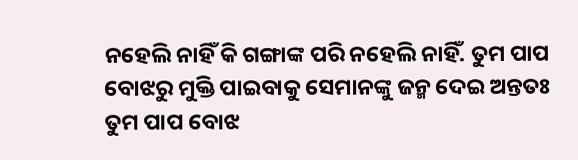ନହେଲି ନାହିଁ କି ଗଙ୍ଗାଙ୍କ ପରି ନହେଲି ନାହିଁ. ତୁମ ପାପ ବୋଝରୁ ମୁକ୍ତି ପାଇବାକୁ ସେମାନଙ୍କୁ ଜନ୍ମ ଦେଇ ଅନ୍ତତଃ ତୁମ ପାପ ବୋଝ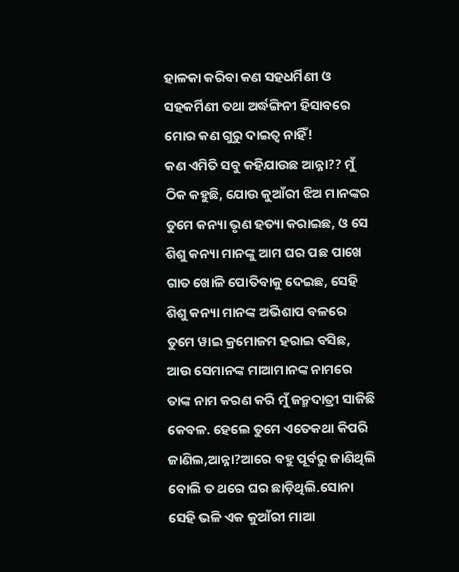ହାଳକା କରିବା କଣ ସହଧର୍ମିଣୀ ଓ ସହକର୍ମିଣୀ ତଥା ଅର୍ଦ୍ଧଙ୍ଗିନୀ ହିସାବରେ ମୋର କଣ ଗୁରୁ ଦାଇତ୍ଵ ନାହିଁ!
କଣ ଏମିତି ସବୁ କହିଯାଉଛ ଆନ୍ନା?? ମୁଁ ଠିକ କହୁଛି, ଯୋଉ କୁଆଁରୀ ଝିଅ ମାନଙ୍କର ତୁମେ କନ୍ୟା ଭୃଣ ହତ୍ୟା କରାଇଛ, ଓ ସେ ଶିଶୁ କନ୍ୟା ମାନଙ୍କୁ ଆମ ଘର ପଛ ପାଖେ ଗାତ ଖୋଳି ପୋତିବାକୁ ଦେଇଛ, ସେହି ଶିଶୁ କନ୍ୟା ମାନଙ୍କ ଅଭିଶାପ ବଳରେ ତୁମେ ୱାଇ କ୍ରମୋଜମ ହରାଇ ବସିଛ, ଆଉ ସେମାନଙ୍କ ମାଆମାନଙ୍କ ନାମରେ ତାଙ୍କ ନାମ କରଣ କରି ମୁଁ ଜନ୍ମଦାତ୍ରୀ ସାଜିଛି କେବଳ. ହେଲେ ତୁମେ ଏତେକଥା କିପରି ଜାଣିଲ,ଆନ୍ନା?ଆରେ ବହୁ ପୂର୍ବରୁ ଜାଣିଥିଲି ବୋଲି ତ ଥରେ ଘର ଛାଡ଼ିଥିଲି.ସୋନା ସେହି ଭଳି ଏକ କୁଆଁରୀ ମାଆ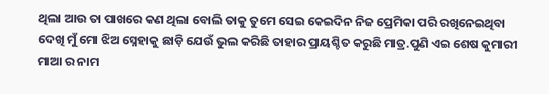ଥିଲା ଆଉ ତା ପାଖରେ କଣ ଥିଲା ବୋଲି ତାକୁ ତୁମେ ସେଇ କେଇଦିନ ନିଜ ପ୍ରେମିକା ପରି ରଖିନେଇଥିବା ଦେଖି ମୁଁ ମୋ ଝିଅ ସ୍ନେହାକୁ ଛାଡ଼ି ଯେଉଁ ଭୁଲ କରିଛି ତାହାର ପ୍ରାୟଶ୍ଚିତ କରୁଛି ମାତ୍ର.ପୁଣି ଏଇ ଶେଷ କୁମାରୀ ମାଆ ର ନାମ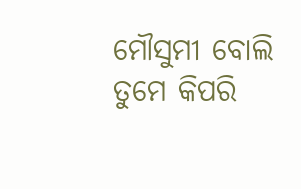ମୌସୁମୀ ବୋଲି ତୁମେ କିପରି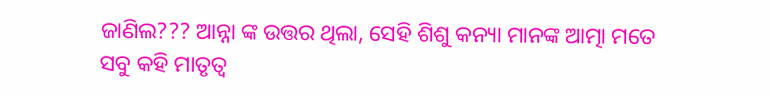ଜାଣିଲ??? ଆନ୍ନା ଙ୍କ ଉତ୍ତର ଥିଲା, ସେହି ଶିଶୁ କନ୍ୟା ମାନଙ୍କ ଆତ୍ମା ମତେ ସବୁ କହି ମାତୃତ୍ୱ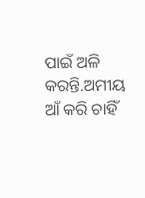ପାଇଁ ଅଳି କରନ୍ତି.ଅମୀୟ ଆଁ କରି ଚାହିଁ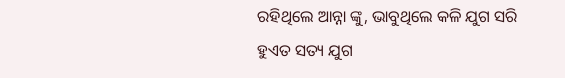ରହିଥିଲେ ଆନ୍ନା ଙ୍କୁ, ଭାବୁଥିଲେ କଳି ଯୁଗ ସରି ହୁଏତ ସତ୍ୟ ଯୁଗ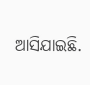ଆସିଯାଇଛି.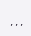,,,